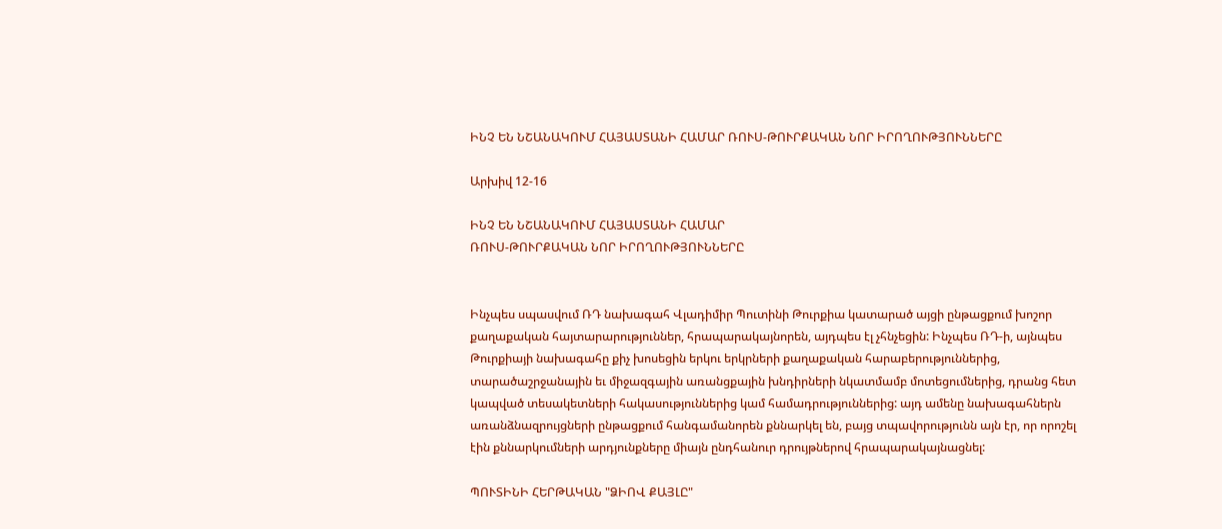ԻՆՉ ԵՆ ՆՇԱՆԱԿՈՒՄ ՀԱՅԱՍՏԱՆԻ ՀԱՄԱՐ ՌՈՒՍ-ԹՈՒՐՔԱԿԱՆ ՆՈՐ ԻՐՈՂՈՒԹՅՈՒՆՆԵՐԸ

Արխիվ 12-16

ԻՆՉ ԵՆ ՆՇԱՆԱԿՈՒՄ ՀԱՅԱՍՏԱՆԻ ՀԱՄԱՐ
ՌՈՒՍ-ԹՈՒՐՔԱԿԱՆ ՆՈՐ ԻՐՈՂՈՒԹՅՈՒՆՆԵՐԸ


Ինչպես սպասվում ՌԴ նախագահ Վլադիմիր Պուտինի Թուրքիա կատարած այցի ընթացքում խոշոր քաղաքական հայտարարություններ, հրապարակայնորեն, այդպես էլ չհնչեցին: Ինչպես ՌԴ-ի, այնպես Թուրքիայի նախագահը քիչ խոսեցին երկու երկրների քաղաքական հարաբերություններից, տարածաշրջանային եւ միջազգային առանցքային խնդիրների նկատմամբ մոտեցումներից, դրանց հետ կապված տեսակետների հակասություններից կամ համադրություններից: այդ ամենը նախագահներն առանձնազրույցների ընթացքում հանգամանորեն քննարկել են, բայց տպավորությունն այն էր, որ որոշել էին քննարկումների արդյունքները միայն ընդհանուր դրույթներով հրապարակայնացնել:

ՊՈՒՏԻՆԻ ՀԵՐԹԱԿԱՆ "ՁԻՈՎ ՔԱՅԼԸ"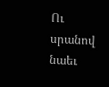Ու սրանով նաեւ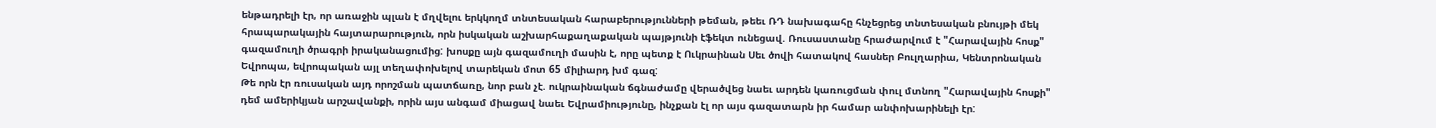ենթադրելի էր, որ առաջին պլան է մղվելու երկկողմ տնտեսական հարաբերությունների թեման, թեեւ ՌԴ նախագահը հնչեցրեց տնտեսական բնույթի մեկ հրապարակային հայտարարություն, որն իսկական աշխարհաքաղաքական պայթյունի էֆեկտ ունեցավ. Ռուսաստանը հրաժարվում է "Հարավային հոսք" գազամուղի ծրագրի իրականացումից: խոսքը այն գազամուղի մասին է, որը պետք է Ուկրաինան Սեւ ծովի հատակով հասներ Բուլղարիա, Կենտրոնական Եվրոպա, եվրոպական այլ տեղափոխելով տարեկան մոտ 65 միլիարդ խմ գազ:
Թե որն էր ռուսական այդ որոշման պատճառը, նոր բան չէ. ուկրաինական ճգնաժամը վերածվեց նաեւ արդեն կառուցման փուլ մտնող "Հարավային հոսքի" դեմ ամերիկյան արշավանքի, որին այս անգամ միացավ նաեւ Եվրամիությունը, ինչքան էլ որ այս գազատարն իր համար անփոխարինելի էր: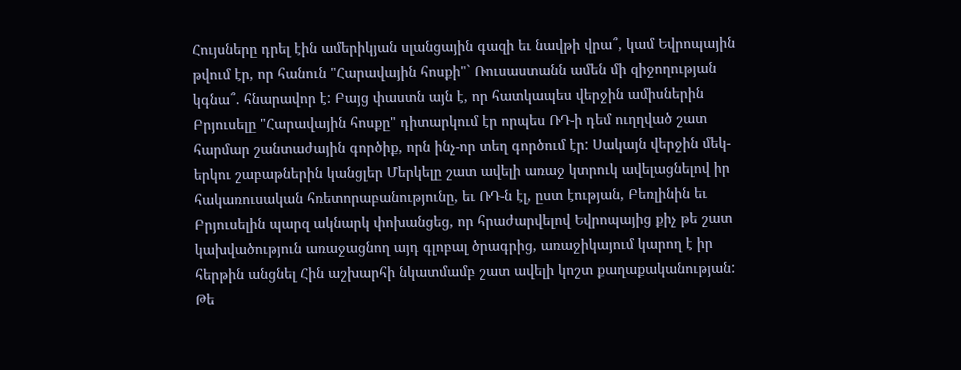Հույսները դրել էին ամերիկյան սլանցային գազի եւ նավթի վրա՞, կամ Եվրոպային թվում էր, որ հանուն "Հարավային հոսքի"` Ռուսաստանն ամեն մի զիջողության կգնա՞. հնարավոր է: Բայց փաստն այն է, որ հատկապես վերջին ամիսներին Բրյուսելը "Հարավային հոսքը" դիտարկում էր որպես ՌԴ-ի դեմ ուղղված շատ հարմար շանտաժային գործիք, որն ինչ-որ տեղ գործում էր: Սակայն վերջին մեկ-երկու շաբաթներին կանցլեր Մերկելը շատ ավելի առաջ կտրուկ ավելացնելով իր հակառուսական հռետորաբանությունը, եւ ՌԴ-ն էլ, ըստ էության, Բեռլինին եւ Բրյուսելին պարզ ակնարկ փոխանցեց, որ հրաժարվելով Եվրոպայից քիչ թե շատ կախվածություն առաջացնող այդ գլոբալ ծրագրից, առաջիկայում կարող է իր հերթին անցնել Հին աշխարհի նկատմամբ շատ ավելի կոշտ քաղաքականության:
Թե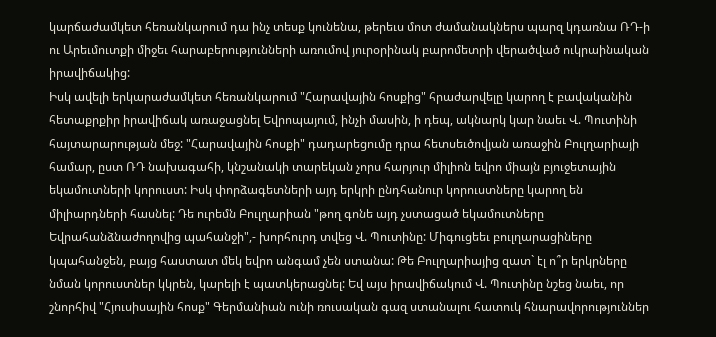կարճաժամկետ հեռանկարում դա ինչ տեսք կունենա, թերեւս մոտ ժամանակներս պարզ կդառնա ՌԴ-ի ու Արեւմուտքի միջեւ հարաբերությունների առումով յուրօրինակ բարոմետրի վերածված ուկրաինական իրավիճակից:
Իսկ ավելի երկարաժամկետ հեռանկարում "Հարավային հոսքից" հրաժարվելը կարող է բավականին հետաքրքիր իրավիճակ առաջացնել Եվրոպայում, ինչի մասին, ի դեպ, ակնարկ կար նաեւ Վ. Պուտինի հայտարարության մեջ: "Հարավային հոսքի" դադարեցումը դրա հետսեւծովյան առաջին Բուլղարիայի համար, ըստ ՌԴ նախագահի, կնշանակի տարեկան չորս հարյուր միլիոն եվրո միայն բյուջետային եկամուտների կորուստ: Իսկ փորձագետների այդ երկրի ընդհանուր կորուստները կարող են միլիարդների հասնել: Դե ուրեմն Բուլղարիան "թող գոնե այդ չստացած եկամուտները Եվրահանձնաժողովից պահանջի",- խորհուրդ տվեց Վ. Պուտինը: Միգուցեեւ բուլղարացիները կպահանջեն, բայց հաստատ մեկ եվրո անգամ չեն ստանա: Թե Բուլղարիայից զատ` էլ ո՞ր երկրները նման կորուստներ կկրեն, կարելի է պատկերացնել: Եվ այս իրավիճակում Վ. Պուտինը նշեց նաեւ, որ շնորհիվ "Հյուսիսային հոսք" Գերմանիան ունի ռուսական գազ ստանալու հատուկ հնարավորություններ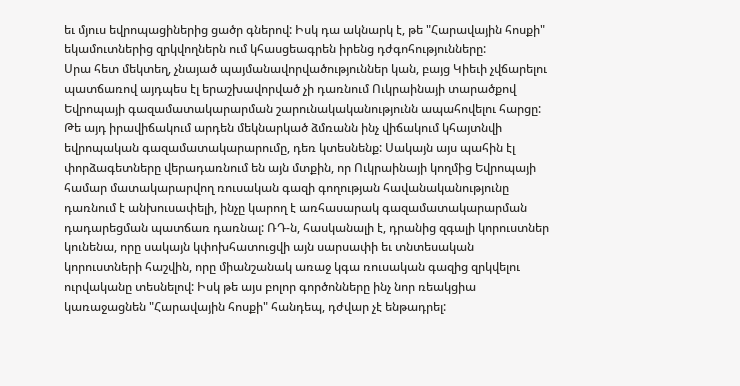եւ մյուս եվրոպացիներից ցածր գներով: Իսկ դա ակնարկ է, թե "Հարավային հոսքի" եկամուտներից զրկվողներն ում կհասցեագրեն իրենց դժգոհությունները:
Սրա հետ մեկտեղ, չնայած պայմանավորվածություններ կան, բայց Կիեւի չվճարելու պատճառով այդպես էլ երաշխավորված չի դառնում Ուկրաինայի տարածքով Եվրոպայի գազամատակարարման շարունակականությունն ապահովելու հարցը: Թե այդ իրավիճակում արդեն մեկնարկած ձմռանն ինչ վիճակում կհայտնվի եվրոպական գազամատակարարումը, դեռ կտեսնենք: Սակայն այս պահին էլ փորձագետները վերադառնում են այն մտքին, որ Ուկրաինայի կողմից Եվրոպայի համար մատակարարվող ռուսական գազի գողության հավանականությունը դառնում է անխուսափելի, ինչը կարող է առհասարակ գազամատակարարման դադարեցման պատճառ դառնալ: ՌԴ-ն, հասկանալի է, դրանից զգալի կորուստներ կունենա, որը սակայն կփոխհատուցվի այն սարսափի եւ տնտեսական կորուստների հաշվին, որը միանշանակ առաջ կգա ռուսական գազից զրկվելու ուրվականը տեսնելով: Իսկ թե այս բոլոր գործոնները ինչ նոր ռեակցիա կառաջացնեն "Հարավային հոսքի" հանդեպ, դժվար չէ ենթադրել: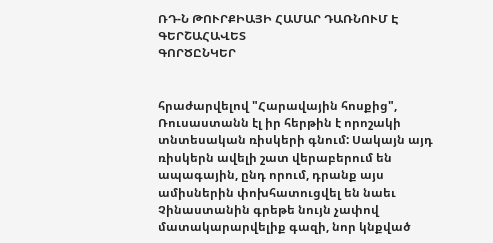ՌԴ-Ն ԹՈՒՐՔԻԱՅԻ ՀԱՄԱՐ ԴԱՌՆՈՒՄ Է ԳԵՐՇԱՀԱՎԵՏ
ԳՈՐԾԸՆԿԵՐ


հրաժարվելով "Հարավային հոսքից", Ռուսաստանն էլ իր հերթին է որոշակի տնտեսական ռիսկերի գնում: Սակայն այդ ռիսկերն ավելի շատ վերաբերում են ապագային, ընդ որում, դրանք այս ամիսներին փոխհատուցվել են նաեւ Չինաստանին գրեթե նույն չափով մատակարարվելիք գազի, նոր կնքված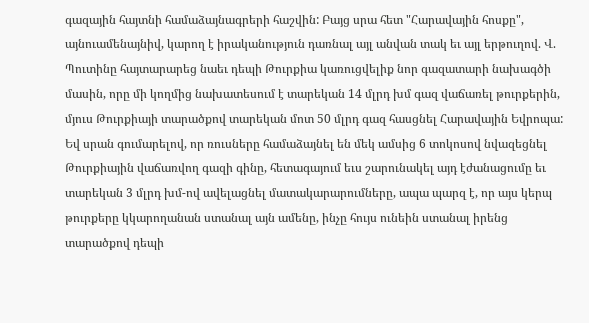գազային հայտնի համաձայնագրերի հաշվին: Բայց սրա հետ "Հարավային հոսքը", այնուամենայնիվ, կարող է իրականություն դառնալ այլ անվան տակ եւ այլ երթուղով. Վ. Պուտինը հայտարարեց նաեւ դեպի Թուրքիա կառուցվելիք նոր գազատարի նախագծի մասին, որը մի կողմից նախատեսում է տարեկան 14 մլրդ խմ գազ վաճառել թուրքերին, մյուս Թուրքիայի տարածքով տարեկան մոտ 50 մլրդ գազ հասցնել Հարավային Եվրոպա: Եվ սրան գումարելով, որ ռուսները համաձայնել են մեկ ամսից 6 տոկոսով նվազեցնել Թուրքիային վաճառվող գազի գինը, հետագայում եւս շարունակել այդ էժանացումը եւ տարեկան 3 մլրդ խմ-ով ավելացնել մատակարարումները, ապա պարզ է, որ այս կերպ թուրքերը կկարողանան ստանալ այն ամենը, ինչը հույս ունեին ստանալ իրենց տարածքով դեպի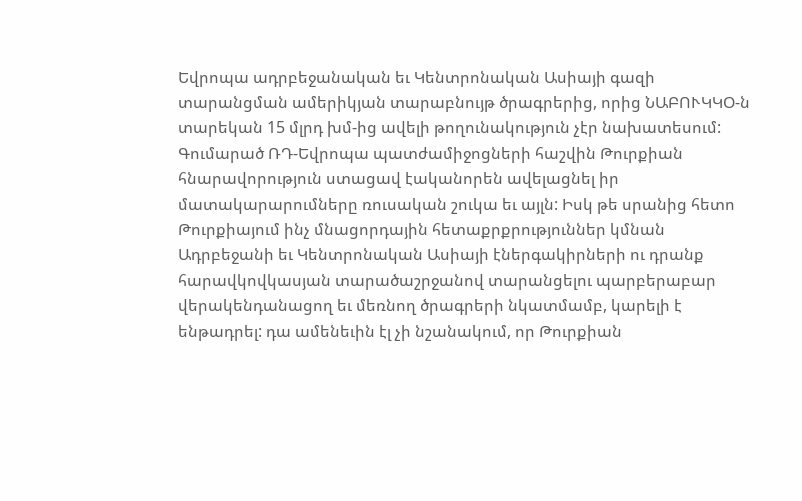Եվրոպա ադրբեջանական եւ Կենտրոնական Ասիայի գազի տարանցման ամերիկյան տարաբնույթ ծրագրերից, որից ՆԱԲՈՒԿԿՕ-ն տարեկան 15 մլրդ խմ-ից ավելի թողունակություն չէր նախատեսում: Գումարած ՌԴ-Եվրոպա պատժամիջոցների հաշվին Թուրքիան հնարավորություն ստացավ էականորեն ավելացնել իր մատակարարումները ռուսական շուկա եւ այլն: Իսկ թե սրանից հետո Թուրքիայում ինչ մնացորդային հետաքրքրություններ կմնան Ադրբեջանի եւ Կենտրոնական Ասիայի էներգակիրների ու դրանք հարավկովկասյան տարածաշրջանով տարանցելու պարբերաբար վերակենդանացող եւ մեռնող ծրագրերի նկատմամբ, կարելի է ենթադրել: դա ամենեւին էլ չի նշանակում, որ Թուրքիան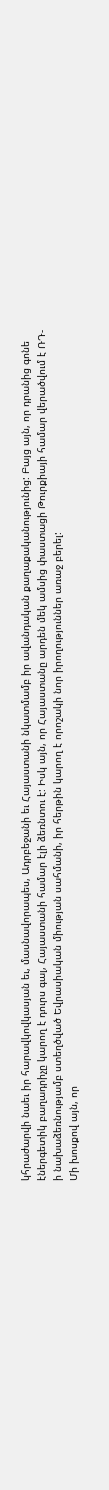կհրաժարվի նաեւ իր հարավկովկասյան եւ, մասնավորապես, Ադրբեջանի եւ Հայաստանի նկատմամբ իր ավանդական քաղաքականությունից: Բայց այն, որ դրանից գոնե էներգետիկ բաղադրիչը կարող է դուրս գալ, Հայաստանի համար էլի ձեռնտու է: Իսկ այն, որ Հայաստանը արդեն մեկ ամսից փաստացի Թուրքիայի համար վերածվում է ՌԴ-ի նախաձեռնությամբ ստեղծված Եվրասիական միության սահմանի, իր հերթին կարող է որոշակի նոր իրողություններ առաջ բերել:
Մի խոսքով այն, որ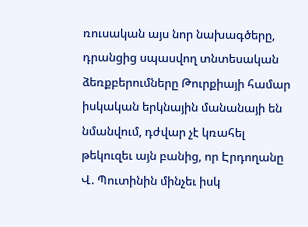ռուսական այս նոր նախագծերը, դրանցից սպասվող տնտեսական ձեռքբերումները Թուրքիայի համար իսկական երկնային մանանայի են նմանվում, դժվար չէ կռահել թեկուզեւ այն բանից, որ Էրդողանը Վ. Պուտինին մինչեւ իսկ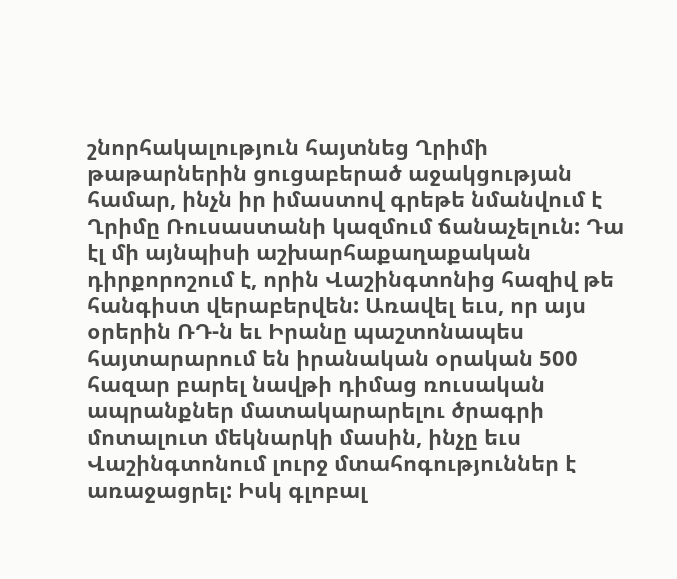շնորհակալություն հայտնեց Ղրիմի թաթարներին ցուցաբերած աջակցության համար, ինչն իր իմաստով գրեթե նմանվում է Ղրիմը Ռուսաստանի կազմում ճանաչելուն: Դա էլ մի այնպիսի աշխարհաքաղաքական դիրքորոշում է, որին Վաշինգտոնից հազիվ թե հանգիստ վերաբերվեն: Առավել եւս, որ այս օրերին ՌԴ-ն եւ Իրանը պաշտոնապես հայտարարում են իրանական օրական 500 հազար բարել նավթի դիմաց ռուսական ապրանքներ մատակարարելու ծրագրի մոտալուտ մեկնարկի մասին, ինչը եւս Վաշինգտոնում լուրջ մտահոգություններ է առաջացրել: Իսկ գլոբալ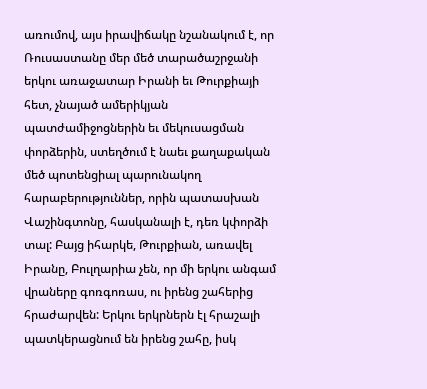առումով, այս իրավիճակը նշանակում է, որ Ռուսաստանը մեր մեծ տարածաշրջանի երկու առաջատար Իրանի եւ Թուրքիայի հետ, չնայած ամերիկյան պատժամիջոցներին եւ մեկուսացման փորձերին, ստեղծում է նաեւ քաղաքական մեծ պոտենցիալ պարունակող հարաբերություններ, որին պատասխան Վաշինգտոնը, հասկանալի է, դեռ կփորձի տալ: Բայց իհարկե, Թուրքիան, առավել Իրանը, Բուլղարիա չեն, որ մի երկու անգամ վրաները գոռգոռաս, ու իրենց շահերից հրաժարվեն: Երկու երկրներն էլ հրաշալի պատկերացնում են իրենց շահը, իսկ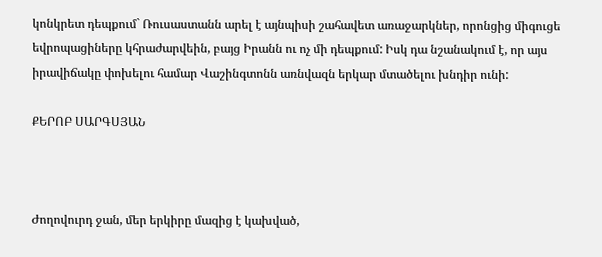կոնկրետ դեպքում` Ռուսաստանն արել է այնպիսի շահավետ առաջարկներ, որոնցից միգուցե եվրոպացիները կհրաժարվեին, բայց Իրանն ու ոչ մի դեպքում: Իսկ դա նշանակում է, որ այս իրավիճակը փոխելու համար Վաշինգտոնն առնվազն երկար մտածելու խնդիր ունի:

ՔԵՐՈԲ ՍԱՐԳՍՅԱՆ



Ժողովուրդ ջան, մեր երկիրը մազից է կախված,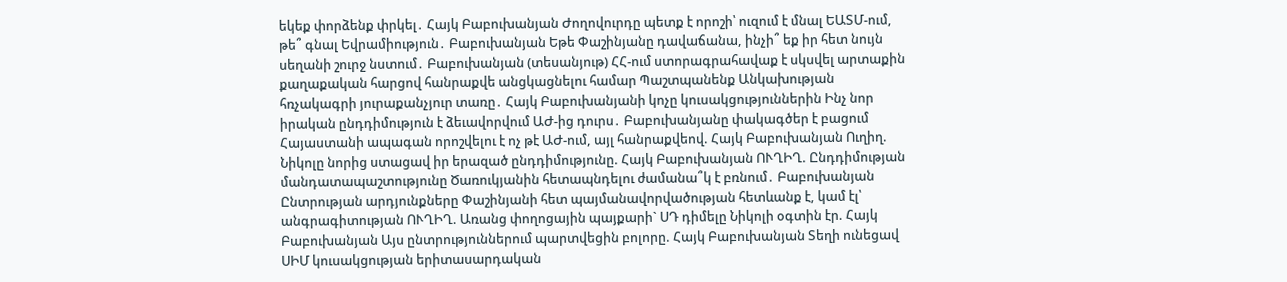եկեք փորձենք փրկել․ Հայկ Բաբուխանյան Ժողովուրդը պետք է որոշի՝ ուզում է մնալ ԵԱՏՄ-ում, թե՞ գնալ Եվրամիություն․ Բաբուխանյան Եթե Փաշինյանը դավաճանա, ինչի՞ եք իր հետ նույն սեղանի շուրջ նստում․ Բաբուխանյան (տեսանյութ) ՀՀ-ում ստորագրահավաք է սկսվել արտաքին քաղաքական հարցով հանրաքվե անցկացնելու համար Պաշտպանենք Անկախության հռչակագրի յուրաքանչյուր տառը․ Հայկ Բաբուխանյանի կոչը կուսակցություններին Ինչ նոր իրական ընդդիմություն է ձեւավորվում ԱԺ-ից դուրս․ Բաբուխանյանը փակագծեր է բացում Հայաստանի ապագան որոշվելու է ոչ թէ ԱԺ-ում, այլ հանրաքվեով. Հայկ Բաբուխանյան Ուղիղ. Նիկոլը նորից ստացավ իր երազած ընդդիմությունը. Հայկ Բաբուխանյան ՈՒՂԻՂ. Ընդդիմության մանդատապաշտությունը Ծառուկյանին հետապնդելու ժամանա՞կ է բռնում․ Բաբուխանյան Ընտրության արդյունքները Փաշինյանի հետ պայմանավորվածության հետևանք է, կամ էլ՝ անգրագիտության ՈՒՂԻՂ. Առանց փողոցային պայքարի` ՍԴ դիմելը Նիկոլի օգտին էր. Հայկ Բաբուխանյան Այս ընտրություններում պարտվեցին բոլորը. Հայկ Բաբուխանյան Տեղի ունեցավ ՍԻՄ կուսակցության երիտասարդական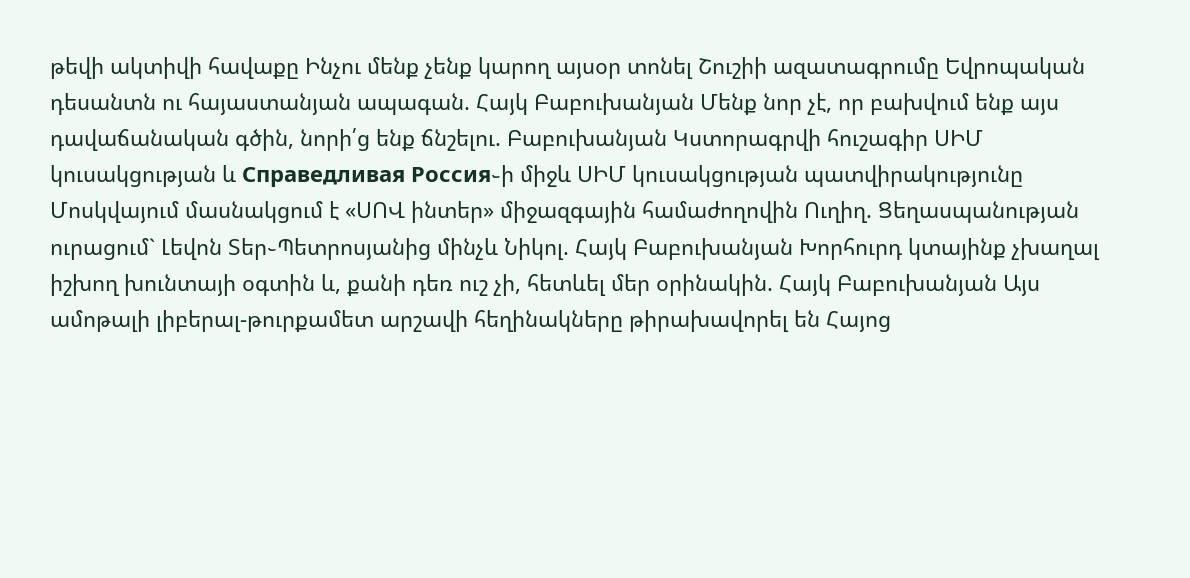թեվի ակտիվի հավաքը Ինչու մենք չենք կարող այսօր տոնել Շուշիի ազատագրումը Եվրոպական դեսանտն ու հայաստանյան ապագան. Հայկ Բաբուխանյան Մենք նոր չէ, որ բախվում ենք այս դավաճանական գծին, նորի՛ց ենք ճնշելու. Բաբուխանյան Կստորագրվի հուշագիր ՍԻՄ կուսակցության և Справедливая Россия֊ի միջև ՍԻՄ կուսակցության պատվիրակությունը Մոսկվայում մասնակցում է «ՍՈՎ ինտեր» միջազգային համաժողովին Ուղիղ. Ցեղասպանության ուրացում` Լեվոն Տեր֊Պետրոսյանից մինչև Նիկոլ. Հայկ Բաբուխանյան Խորհուրդ կտայինք չխաղալ իշխող խունտայի օգտին և, քանի դեռ ուշ չի, հետևել մեր օրինակին. Հայկ Բաբուխանյան Այս ամոթալի լիբերալ-թուրքամետ արշավի հեղինակները թիրախավորել են Հայոց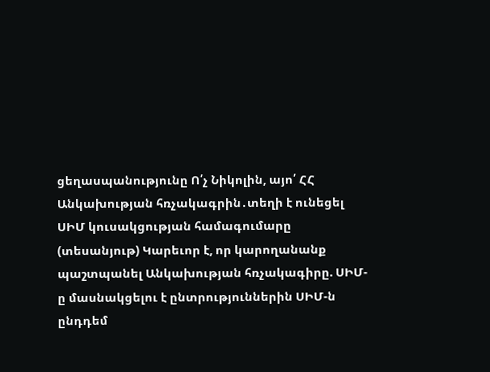ցեղասպանությունը Ո՛չ Նիկոլին, այո՛ ՀՀ Անկախության հռչակագրին․տեղի է ունեցել ՍԻՄ կուսակցության համագումարը (տեսանյութ) Կարեւոր է, որ կարողանանք պաշտպանել Անկախության հռչակագիրը. ՍԻՄ-ը մասնակցելու է ընտրություններին ՍԻՄ-ն ընդդեմ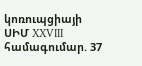կոռուպցիայի ՍԻՄ XXVIII համագումար. 37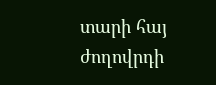տարի հայ ժողովրդի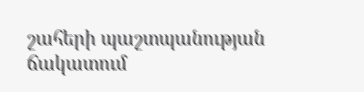շահերի պաշտպանության ճակատում